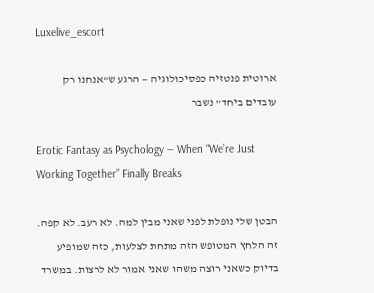Luxelive_escort

ארוטית פנטזיה כפסיכולוגיה — הרגע ש“אנחנו רק עובדים ביחד” נשבר

Erotic Fantasy as Psychology — When “We’re Just Working Together” Finally Breaks

הבטן שלי נופלת לפני שאני מבין למה. לא רעב. לא קפה. זה הלחץ המטופש הזה מתחת לצלעות, כזה שמופיע בדיוק כשאני רוצה משהו שאני אמור לא לרצות. במשרד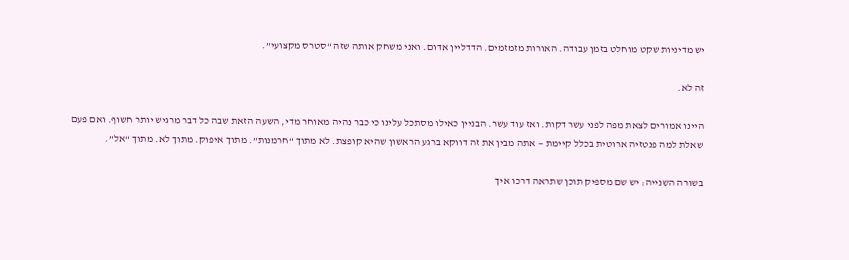יש מדיניות שקט מוחלט בזמן עבודה. האורות מזמזמים. הדדליין אדום. ואני משחק אותה שזה “סטרס מקצועי”.

זה לא.

היינו אמורים לצאת מפה לפני עשר דקות. ואז עוד עשר. הבניין כאילו מסתכל עלינו כי כבר נהיה מאוחר מדי, השעה הזאת שבה כל דבר מרגיש יותר חשוף. ואם פעם שאלת למה פנטזיה ארוטית בכלל קיימת — אתה מבין את זה דווקא ברגע הראשון שהיא קופצת. לא מתוך “חרמנות”. מתוך איפוק. מתוך לא. מתוך “אל”.

בשורה השנייה: יש שם מספיק תוכן שתראה דרכו איך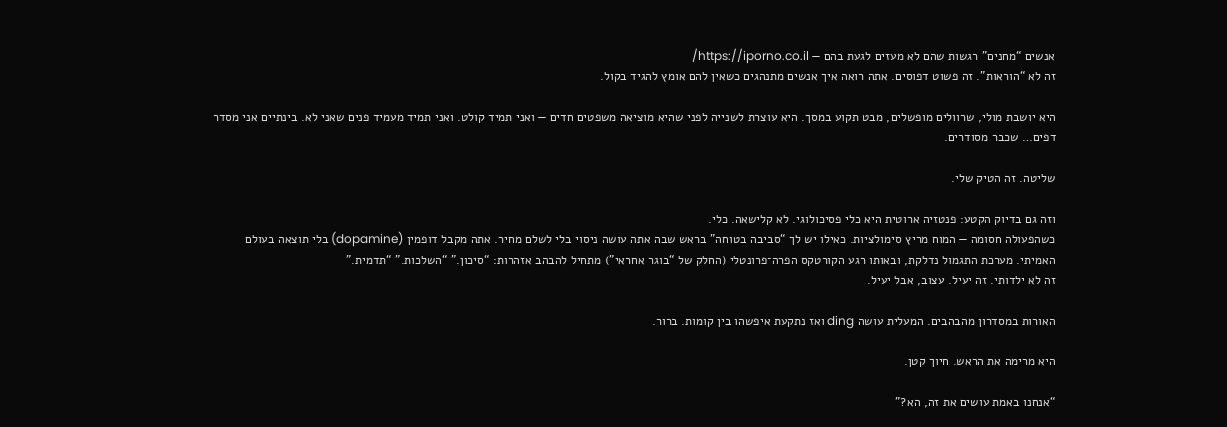אנשים “מחנים” רגשות שהם לא מעזים לגעת בהם — https://iporno.co.il/
זה לא “הוראות”. זה פשוט דפוסים. אתה רואה איך אנשים מתנהגים כשאין להם אומץ להגיד בקול.

היא יושבת מולי, שרוולים מופשלים, מבט תקוע במסך. היא עוצרת לשנייה לפני שהיא מוציאה משפטים חדים — ואני תמיד קולט. ואני תמיד מעמיד פנים שאני לא. בינתיים אני מסדר דפים… שכבר מסודרים.

שליטה. זה הטיק שלי.

וזה גם בדיוק הקטע: פנטזיה ארוטית היא כלי פסיכולוגי. לא קלישאה. כלי.
כשהפעולה חסומה — המוח מריץ סימולציות. כאילו יש לך “סביבה בטוחה” בראש שבה אתה עושה ניסוי בלי לשלם מחיר. אתה מקבל דופמין (dopamine) בלי תוצאה בעולם האמיתי. מערכת התגמול נדלקת, ובאותו רגע הקורטקס הפרה־פרונטלי (החלק של “בוגר אחראי”) מתחיל להבהב אזהרות: “סיכון.” “השלכות.” “תדמית.”
זה לא ילדותי. זה יעיל. עצוב, אבל יעיל.

האורות במסדרון מהבהבים. המעלית עושה ding ואז נתקעת איפשהו בין קומות. ברור.

היא מרימה את הראש. חיוך קטן.

“אנחנו באמת עושים את זה, הא?”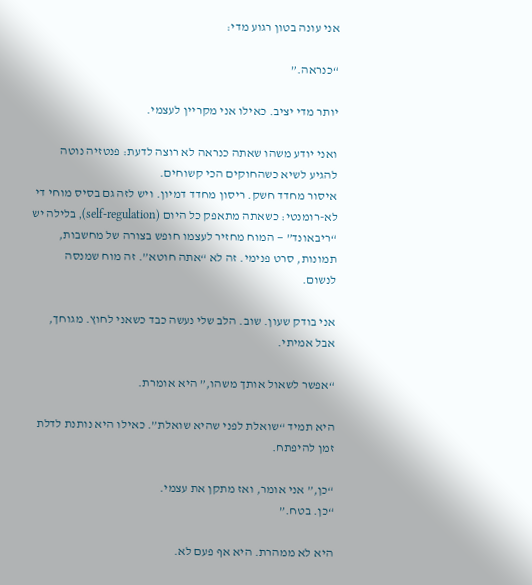אני עונה בטון רגוע מדי:

“כנראה.”

יותר מדי יציב. כאילו אני מקריין לעצמי.

ואני יודע משהו שאתה כנראה לא רוצה לדעת: פנטזיה נוטה להגיע לשיא כשהחוקים הכי קשוחים.
איסור מחדד חשק. ריסון מחדד דמיון. ויש לזה גם בסיס מוחי די לא-רומנטי: כשאתה מתאפק כל היום (self-regulation), בלילה יש “ריבאונד” — המוח מחזיר לעצמו חופש בצורה של מחשבות, תמונות, סרט פנימי. זה לא “אתה חוטא”. זה מוח שמנסה לנשום.

אני בודק שעון. שוב. הלב שלי נעשה כבד כשאני לחוץ. מגוחך, אבל אמיתי.

“אפשר לשאול אותך משהו,” היא אומרת.

היא תמיד “שואלת לפני שהיא שואלת”. כאילו היא נותנת לדלת זמן להיפתח.

“כן,” אני אומר, ואז מתקן את עצמי.
“כן. בטח.”

היא לא ממהרת. היא אף פעם לא.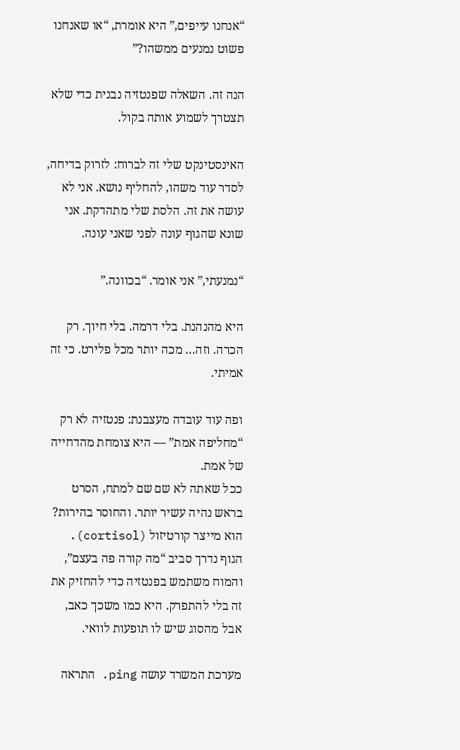“אנחנו עייפים,” היא אומרת, “או שאנחנו פשוט נמנעים ממשהו?”

הנה זה. השאלה שפנטזיה נבנית כדי שלא תצטרך לשמוע אותה בקול.

האינסטינקט שלי זה לברוח: לזרוק בדיחה, לסדר עוד משהו, להחליף נושא. אני לא עושה את זה. הלסת שלי מתהדקת. אני שונא שהגוף עונה לפני שאני עונה.

“נמנעתי,” אני אומר. “בכוונה.”

היא מהנהנת. בלי דרמה. בלי חיוך. רק הכרה. וזה… מכה יותר מכל פלירט. כי זה אמיתי.

ופה עוד עובדה מעצבנת: פנטזיה לא רק “מחליפה אמת” — היא צומחת מהדחייה של אמת.
ככל שאתה לא שם שם למתח, הסרט בראש נהיה עשיר יותר. והחוסר בהירות? הוא מייצר קורטיזול (cortisol). הגוף נדרך סביב “מה קורה פה בעצם”, והמוח משתמש בפנטזיה כדי להחזיק את זה בלי להתפרק. היא כמו משכך כאב, אבל מהסוג שיש לו תופעות לוואי.

מערכת המשרד עושה ping. התראה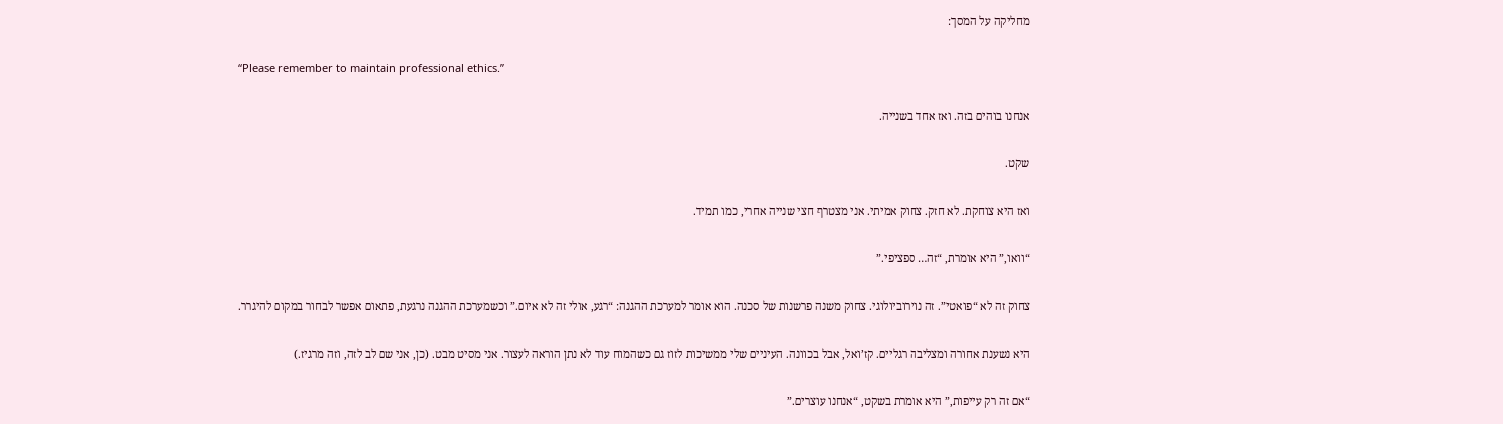מחליקה על המסך:

“Please remember to maintain professional ethics.”

אנחנו בוהים בזה. ואז אחד בשנייה.

שקט.

ואז היא צוחקת. לא חזק. צחוק אמיתי. אני מצטרף חצי שנייה אחרי, כמו תמיד.

“וואו,” היא אומרת, “זה… ספציפי.”

צחוק זה לא “פואטי”. זה נוירוביולוגי. צחוק משנה פרשנות של סכנה. הוא אומר למערכת ההגנה: “רגע, אולי זה לא איום.” וכשמערכת ההגנה נרגעת, פתאום אפשר לבחור במקום להיגרר.

היא נשענת אחורה ומצליבה רגליים. קז’ואל, אבל בכוונה. העיניים שלי ממשיכות לזוז גם כשהמוח עוד לא נתן הוראה לעצור. אני מסיט מבט. (כן, אני שם לב לזה, וזה מרגיז.)

“אם זה רק עייפות,” היא אומרת בשקט, “אנחנו עוצרים.”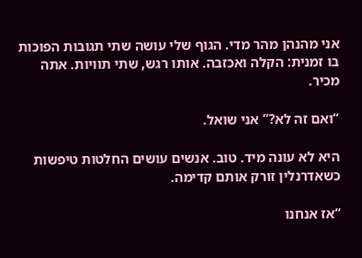אני מהנהן מהר מדי. הגוף שלי עושה שתי תגובות הפוכות בו זמנית: הקלה ואכזבה. אותו רגש, שתי תוויות. אתה מכיר.

“ואם זה לא?” אני שואל.

היא לא עונה מיד. טוב. אנשים עושים החלטות טיפשות כשאדרנלין זורק אותם קדימה.

“אז אנחנו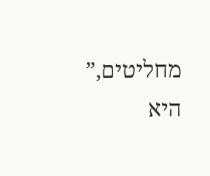מחליטים,” היא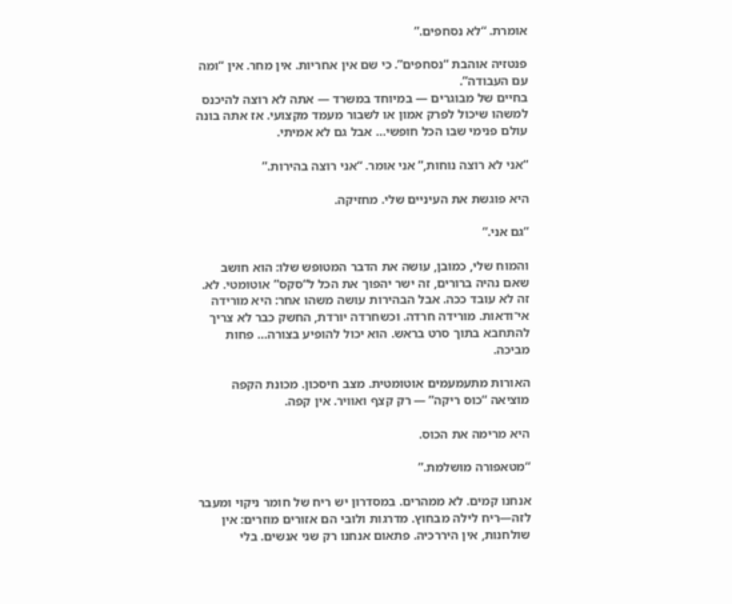אומרת. “לא נסחפים.”

פנטזיה אוהבת “נסחפים”. כי שם אין אחריות. אין מחר. אין “ומה עם העבודה”.
בחיים של מבוגרים — במיוחד במשרד — אתה לא רוצה להיכנס למשהו שיכול לפרק אמון או לשבור מעמד מקצועי. אז אתה בונה עולם פנימי שבו הכל חופשי… אבל גם לא אמיתי.

“אני לא רוצה נוחות,” אני אומר. “אני רוצה בהירות.”

היא פוגשת את העיניים שלי. מחזיקה.

“גם אני.”

והמוח שלי, כמובן, עושה את הדבר המטופש שלו: הוא חושב שאם נהיה ברורים, זה ישר יהפוך את הכל ל“סקס” אוטומטי. לא. זה לא עובד ככה. אבל הבהירות עושה משהו אחר: היא מורידה אי־ודאות. מורידה חרדה. וכשחרדה יורדת, החשק כבר לא צריך להתחבא בתוך סרט בראש. הוא יכול להופיע בצורה… פחות מביכה.

האורות מתעמעמים אוטומטית. מצב חיסכון. מכונת הקפה מוציאה “כוס ריקה” — רק קצף ואוויר. אין קפה.

היא מרימה את הכוס.

“מטאפורה מושלמת.”

אנחנו קמים. לא ממהרים. במסדרון יש ריח של חומר ניקוי ומעבר לזה—ריח לילה מבחוץ. מדרגות ולובי הם אזורים מוזרים: אין שולחנות, אין היררכיה. פתאום אנחנו רק שני אנשים. בלי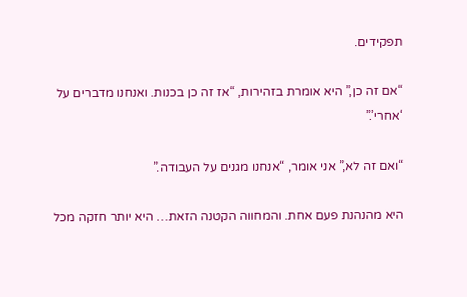תפקידים.

“אם זה כן,” היא אומרת בזהירות, “אז זה כן בכנות. ואנחנו מדברים על ‘אחרי’.”

“ואם זה לא,” אני אומר, “אנחנו מגנים על העבודה.”

היא מהנהנת פעם אחת. והמחווה הקטנה הזאת… היא יותר חזקה מכל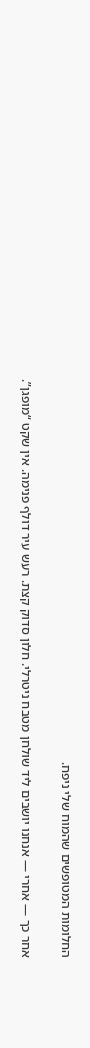החלומות המטופשים שהמוח שלי ניפח.

אחר כך — אחרי — אנחנו יושבים ליד שולחן מטבח ניטרלי. חלון סדוק קצת. רעש עיר דולף פנימה. אין שקט “מופגן”.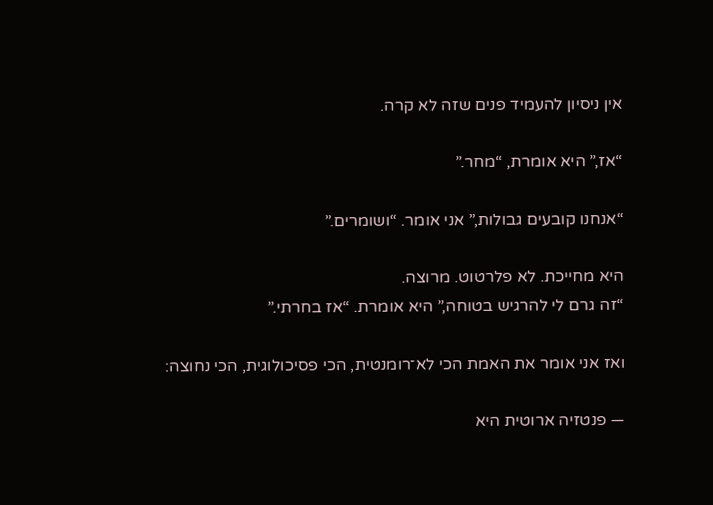אין ניסיון להעמיד פנים שזה לא קרה.

“אז,” היא אומרת, “מחר.”

“אנחנו קובעים גבולות,” אני אומר. “ושומרים.”

היא מחייכת. לא פלרטוט. מרוצה.
“זה גרם לי להרגיש בטוחה,” היא אומרת. “אז בחרתי.”

ואז אני אומר את האמת הכי לא־רומנטית, הכי פסיכולוגית, הכי נחוצה:

— פנטזיה ארוטית היא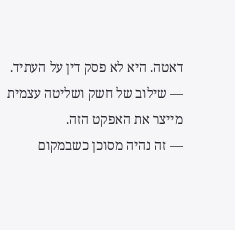דאטה. היא לא פסק דין על העתיד.
— שילוב של חשק ושליטה עצמית מייצר את האפקט הזה.
— זה נהיה מסוכן כשבמקום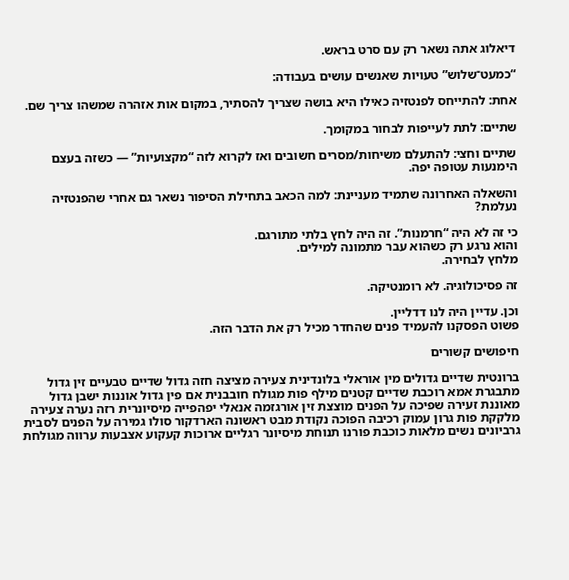דיאלוג אתה נשאר רק עם סרט בראש.

“כמעט־שלוש” טעויות שאנשים עושים בעבודה:

אחת: להתייחס לפנטזיה כאילו היא בושה שצריך להסתיר, במקום אות אזהרה שמשהו צריך שם.

שתיים: לתת לעייפות לבחור במקומך.

שתיים וחצי: להתעלם משיחות/מסרים חשובים ואז לקרוא לזה “מקצועיות” — כשזה בעצם הימנעות עטופה יפה.

והשאלה האחרונה שתמיד מעניינת: למה הכאב בתחילת הסיפור נשאר גם אחרי שהפנטזיה נעלמת?

כי זה לא היה “חרמנות”. זה היה לחץ בלתי מתורגם.
והוא נרגע רק כשהוא עבר מתמונה למילים.
מלחץ לבחירה.

זה פסיכולוגיה. לא רומנטיקה.

וכן. עדיין היה לנו דדליין.
פשוט הפסקנו להעמיד פנים שהחדר מכיל רק את הדבר הזה.

חיפושים קשורים

ברונטית שדיים גדולים מין אוראלי בלונדינית צעירה מציצה חזה גדול שדיים טבעיים זין גדול מתבגרת אמא רוכבת שדיים קטנים מילף פות מגולח חובבנית אם פין גדול אוננות ישבן גדול מאוננת זעירה שפיכה על הפנים מוצצת זין אורגזמה אנאלי יפהפייה מיסיונרית רזה נערה צעירה מלקקת פות גרון עמוק רכיבה הפוכה נקודת מבט ראשונה הארדקור סולו גמירה על הפנים לסבית גרביונים נשים מלאות כוכבת פורנו תנוחת מיסיונר רגליים ארוכות קעקוע אצבעות ערווה מגולחת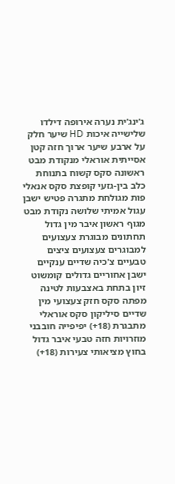ג'ינג'ית נערה אירופה דילדו שלישייה איכות HD שיער חלק על ארבע שיער ארוך חזה קטן אסייתית אוראלי מנקודת מבט ראשונה סקס קשוח בתנוחת כלב בין-גזעי קופצת סקס אנאלי פות מגולחת מתגרה פטיש ישבן עגול אמיתי שלושה נקודת מבט מגוף ראשון איבר מין גדול תחתונים מבוגרת צעצועים למבוגרים צעצועים ציצים טבעיים צ'כיה שדיים ענקיים ישבן אחוריים גדולים קומשוט זיון בתחת באצבעות לטינה מפתה סקס חזק צעצועי מין שדיים סיליקון סקס אוראלי מתבגרת (18+) יפיפייה חובבני מוזרויות חזה טבעי איבר גדול בחוץ מציאותי צעירות (18+)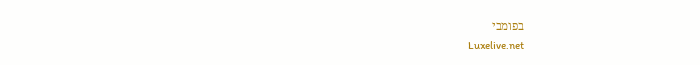בפומבי
Luxelive.net